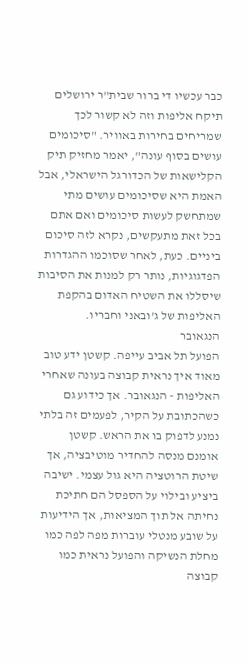כבר עכשיו די ברור שבית"ר ירושלים תיקח אליפות וזה לא קשור לכך שמריחים בחירות באוויר. "סיכומים עושים בסוף עונה", יאמר מחזיק תיק הקלישאות של הכדורגל הישראלי, אבל האמת היא שסיכומים עושים מתי שמתחשק לעשות סיכומים ואם אתם בכל זאת מתעקשים, נקרא לזה סיכום ביניים. כעת, לאחר שסוכמו ההגדרות הפדגוגיות, נותר רק למנות את הסיבות שיסללו את השטיח האדום בהקפת האליפות של ג'ובאני וחבריו.
הנגאובר
הפועל תל אביב עייפה. קשטן ידע טוב מאוד איך נראית קבוצה בעונה שאחרי האליפות - הנגאובר. אך כידוע גם כשהכתובת על הקיר, לפעמים זה בלתי נמנע לדפוק בו את הראש. קשטן אומנם מנסה להחדיר מוטיבציה, אך שיטת הרוטציה היא גול עצמי. ישיבה ביציע ובילוי על הספסל הם חתיכת נחיתה אל תוך המציאות, אך הידיעות על שובע מנטלי עוברות מפה לפה כמו מחלת הנשיקה והפועל נראית כמו קבוצה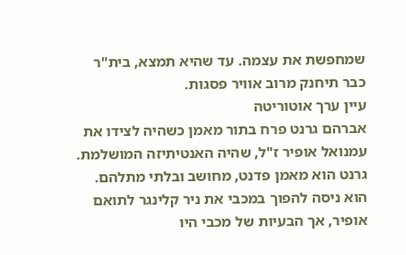שמחפשת את עצמה. עד שהיא תמצא, בית"ר כבר תיחנק מרוב אוויר פסגות.
עיין ערך אוטוריטה
אברהם גרנט פרח בתור מאמן כשהיה לצידו את עמנואל אופיר ז"ל, שהיה האנטיתיזה המושלמת. גרנט הוא מאמן פדנט, מחושב ובלתי מתלהם. הוא ניסה להפוך במכבי את ניר קלינגר לתואם אופיר, אך הבעיות של מכבי היו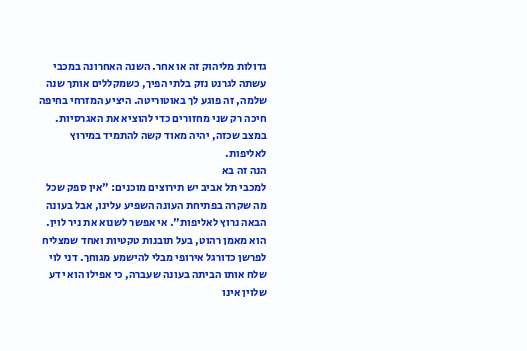גדולות מליהוק זה או אחר. השנה האחרונה במכבי עשתה לגרנט נזק בלתי הפיך, כשמקללים אותך שנה שלמה, זה פוגע לך באוטוריטה. היציע המזרחי בחיפה חיכה רק שני מחזורים כדי להוציא את האגרסיות. במצב שכזה, יהיה מאוד קשה להתמיד במירוץ לאליפות.
הנה זה בא
למכבי תל אביב יש תירוצים מוכנים: "אין ספק שכל מה שקרה בפתיחת העונה השפיע עלינו, אבל בעונה הבאה נרוץ לאליפות". אי אפשר לשנוא את ניר לוין. הוא מאמן רהוט, בעל תובנות טקטיות ואחד שמצליח לפרשן כדורגל אירופי מבלי להישמע מגוחך. דני לוי שלח אותו הביתה בעונה שעברה, כי אפילו הוא ידע שלוין אינו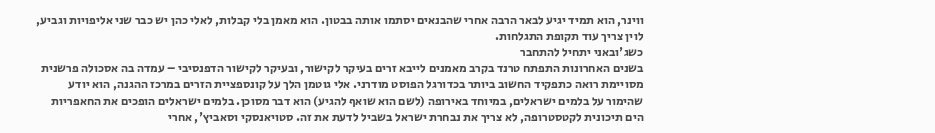ווינר, הוא תמיד יגיע לבאר הרבה אחרי שהבנאים יסתמו אותה בבטון. הוא מאמן בלי קבלות, לאלי כהן יש כבר שני אליפויות וגביע, לוין צריך עוד תקופת התגלחות.
כשג'ובאני יתחיל להתחבר
בשנים האחרונות התפתח טרנד בקרב מאמנים לייבא זרים בעיקר לקישור, ובעיקר לקישור הדפנסיבי – עמדה בה אסכולה פרשנית מסויימת רואה כתפקיד החשוב ביותר בכדורגל הפוסט מודרני. אלי גוטמן הלך על קונספציית הזרים במרכז ההגנה, הוא יודע שהימור על בלמים ישראלים, במיוחד באירופה (לשם הוא שואף להגיע) הוא דבר מסוכן. בלמים ישראלים הופכים את החאפריות הים תיכונית לקטסטרופה, לא צריך את נבחרת ישראל בשביל לדעת את זה. סטויאנסקי וסאביץ', אחרי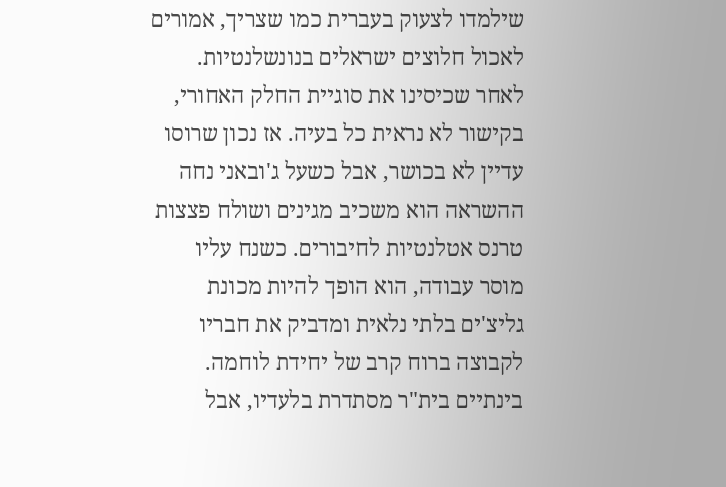שילמדו לצעוק בעברית כמו שצריך, אמורים לאכול חלוצים ישראלים בנונשלנטיות.
לאחר שכיסינו את סוגיית החלק האחורי, בקישור לא נראית כל בעיה. אז נכון שרוסו עדיין לא בכושר, אבל כשעל ג'ובאני נחה ההשראה הוא משכיב מגינים ושולח פצצות טרנס אטלנטיות לחיבורים. כשנח עליו מוסר עבודה, הוא הופך להיות מכונת גליצ'ים בלתי נלאית ומדביק את חבריו לקבוצה ברוח קרב של יחידת לוחמה. בינתיים בית"ר מסתדרת בלעדיו, אבל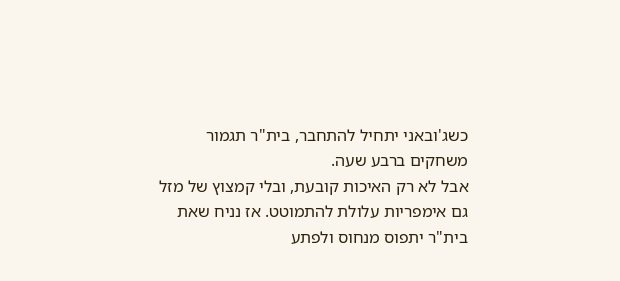כשג'ובאני יתחיל להתחבר, בית"ר תגמור משחקים ברבע שעה.
אבל לא רק האיכות קובעת, ובלי קמצוץ של מזל גם אימפריות עלולת להתמוטט. אז נניח שאת בית"ר יתפוס מנחוס ולפתע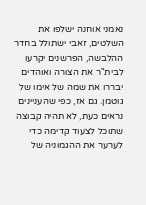נאמני אוחנה ישלפו את השלטים, זאבי ישתולל בחדר ההלבשה, הפרשנים יקרעו לבית"ר את הצורה ואוהדים יבררו את שמה של אימו של גוטמן. גם אז, כפי שהעניינים נראים כעת, לא תהיה קבוצה שתוכל לצעוד קדימה כדי לערער את ההגמוניה של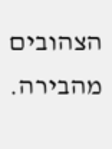הצהובים מהבירה.